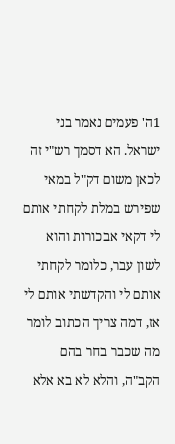1ה' פעמים נאמר בני ישראל. הא דסמך רש"י זה לכאן משום דק"ל במאי שפירש במלת לקחתי אותם לי דקאי אבכורות והוא לשון עבר, כלומר לקחתי אותם לי והקדשתי אותם לי אז, דמה צריך הכתוב לומר מה שכבר בחר בהם הקב"ה, והלא לא בא אלא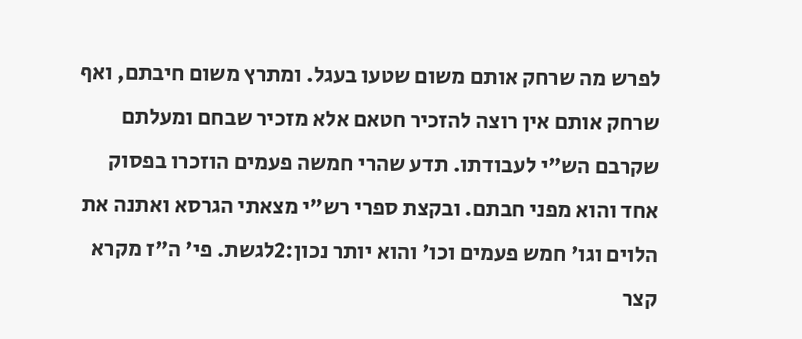לפרש מה שרחק אותם משום שטעו בעגל. ומתרץ משום חיבתם, ואף שרחק אותם אין רוצה להזכיר חטאם אלא מזכיר שבחם ומעלתם שקרבם הש"י לעבודתו. תדע שהרי חמשה פעמים הוזכרו בפסוק אחד והוא מפני חבתם. ובקצת ספרי רש"י מצאתי הגרסא ואתנה את הלוים וגו' חמש פעמים וכו' והוא יותר נכון:2לגשת. פי' ה"ז מקרא קצר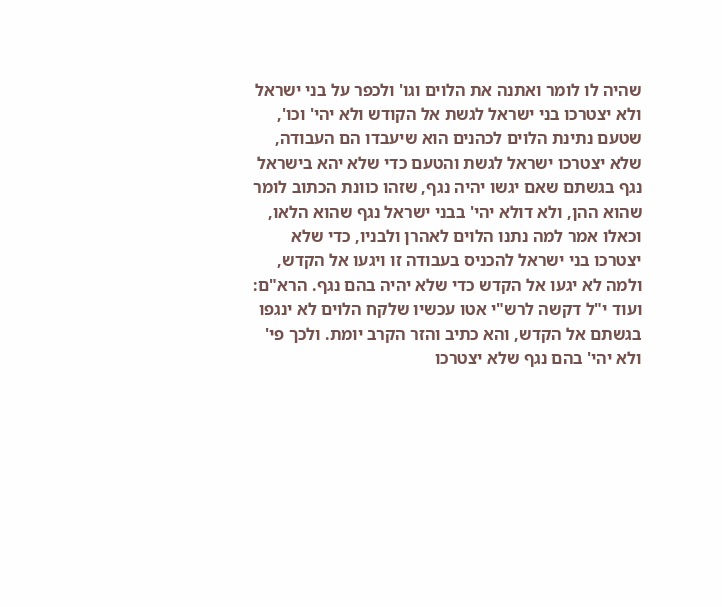שהיה לו לומר ואתנה את הלוים וגו' ולכפר על בני ישראל ולא יצטרכו בני ישראל לגשת אל הקודש ולא יהי' וכו', שטעם נתינת הלוים לכהנים הוא שיעבדו הם העבודה, שלא יצטרכו ישראל לגשת והטעם כדי שלא יהא בישראל נגף בגשתם שאם יגשו יהיה נגף, שזהו כוונת הכתוב לומר שהוא ההן, ולא דולא יהי' בבני ישראל נגף שהוא הלאו, וכאלו אמר למה נתנו הלוים לאהרן ולבניו, כדי שלא יצטרכו בני ישראל להכניס בעבודה זו ויגעו אל הקדש, ולמה לא יגעו אל הקדש כדי שלא יהיה בהם נגף. הרא"ם: ועוד י"ל דקשה לרש"י אטו עכשיו שלקח הלוים לא ינגפו בגשתם אל הקדש, והא כתיב והזר הקרב יומת. ולכך פי' ולא יהי' בהם נגף שלא יצטרכו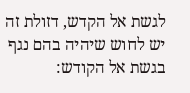לגשת אל הקדש, דזולת זה יש לחוש שיהיה בהם נגף בגשת אל הקודש: